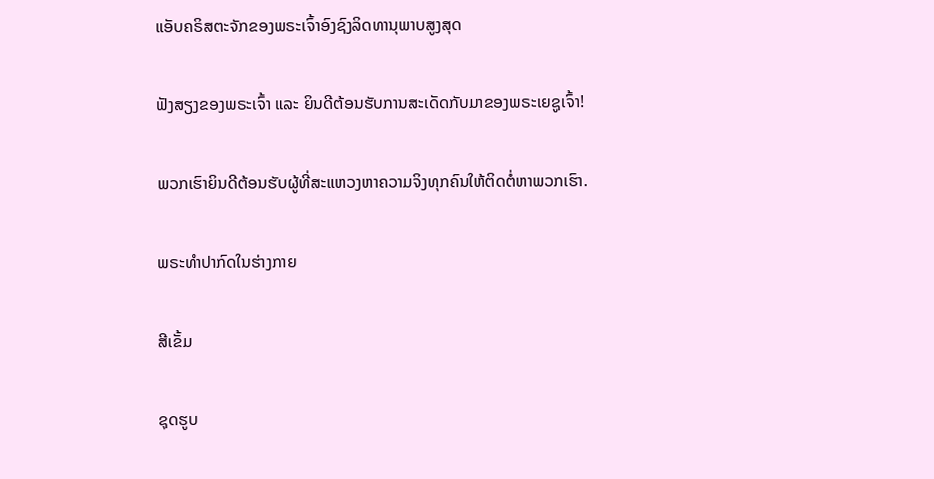ແອັບຄຣິສຕະຈັກຂອງພຣະເຈົ້າອົງຊົງລິດທານຸພາບສູງສຸດ

ຟັງສຽງຂອງພຣະເຈົ້າ ແລະ ຍິນດີຕ້ອນຮັບການສະເດັດກັບມາຂອງພຣະເຍຊູເຈົ້າ!

ພວກເຮົາຍິນດີຕ້ອນຮັບຜູ້ທີ່ສະແຫວງຫາຄວາມຈິງທຸກຄົນໃຫ້ຕິດຕໍ່ຫາພວກເຮົາ.

ພຣະທໍາປາກົດໃນຮ່າງກາຍ

ສີເຂັ້ມ

ຊຸດຮູບ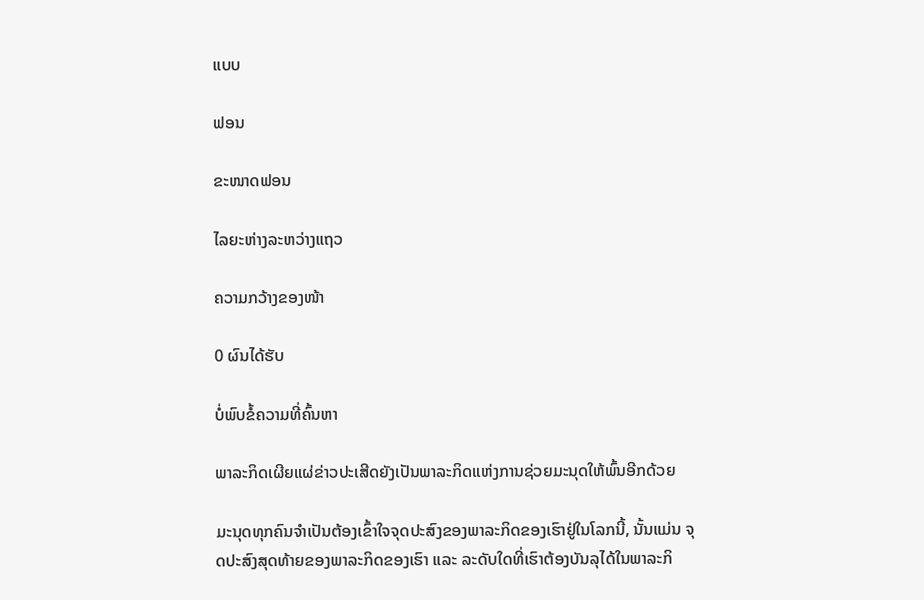ແບບ

ຟອນ

ຂະໜາດຟອນ

ໄລຍະຫ່າງລະຫວ່າງແຖວ

ຄວາມກວ້າງຂອງໜ້າ

0 ຜົນໄດ້ຮັບ

ບໍ່ພົບຂໍ້ຄວາມທີ່ຄົ້ນຫາ

ພາລະກິດເຜີຍແຜ່ຂ່າວປະເສີດຍັງເປັນພາລະກິດແຫ່ງການຊ່ວຍມະນຸດໃຫ້ພົ້ນອີກດ້ວຍ

ມະນຸດທຸກຄົນຈຳເປັນຕ້ອງເຂົ້າໃຈຈຸດປະສົງຂອງພາລະກິດຂອງເຮົາຢູ່ໃນໂລກນີ້, ນັ້ນແມ່ນ ຈຸດປະສົງສຸດທ້າຍຂອງພາລະກິດຂອງເຮົາ ແລະ ລະດັບໃດທີ່ເຮົາຕ້ອງບັນລຸໄດ້ໃນພາລະກິ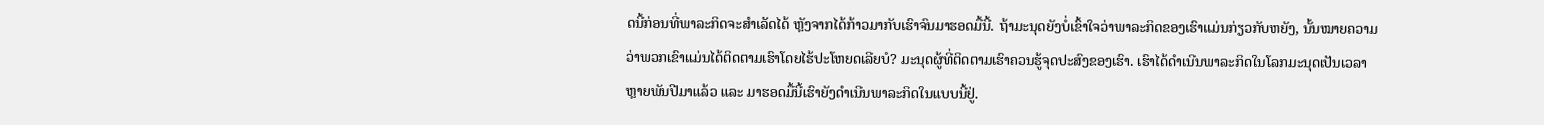ດນີ້ກ່ອນທີ່ພາລະກິດຈະສຳເລັດໄດ້ ຫຼັງຈາກໄດ້ກ້າວມາກັບເຮົາຈົນມາຮອດມື້ນີ້. ຖ້າມະນຸດຍັງບໍ່ເຂົ້າໃຈວ່າພາລະກິດຂອງເຮົາແມ່ນກ່ຽວກັບຫຍັງ, ນັ້ນໝາຍຄວາມວ່າພວກເຂົາແມ່ນໄດ້ຕິດຕາມເຮົາໂດຍໄຮ້ປະໂຫຍດເລີຍບໍ? ມະນຸດຜູ້ທີ່ຕິດຕາມເຮົາຄວນຮູ້ຈຸດປະສົງຂອງເຮົາ. ເຮົາໄດ້ດຳເນີນພາລະກິດໃນໂລກມະນຸດເປັນເວລາຫຼາຍພັນປີມາແລ້ວ ແລະ ມາຮອດມື້ນີ້ເຮົາຍັງດຳເນີນພາລະກິດໃນແບບນີ້ຢູ່.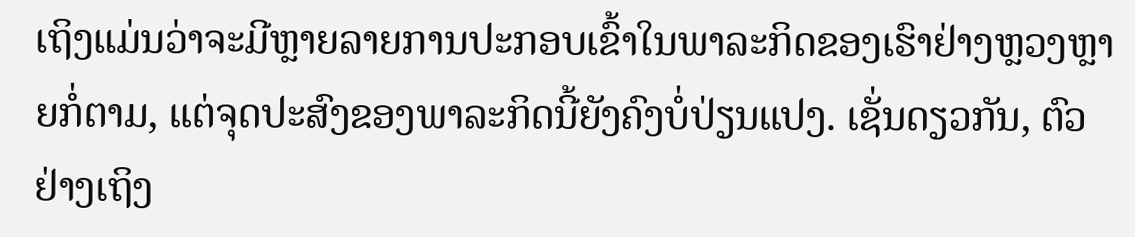ເຖິງແມ່ນວ່າຈະມີຫຼາຍລາຍການປະກອບເຂົ້າໃນພາລະກິດຂອງເຮົາຢ່າງຫຼວງຫຼາຍກໍ່ຕາມ, ແຕ່ຈຸດປະສົງຂອງພາລະກິດນີ້ຍັງຄົງບໍ່ປ່ຽນແປງ. ເຊັ່ນດຽວກັນ, ຕົວຢ່າງເຖິງ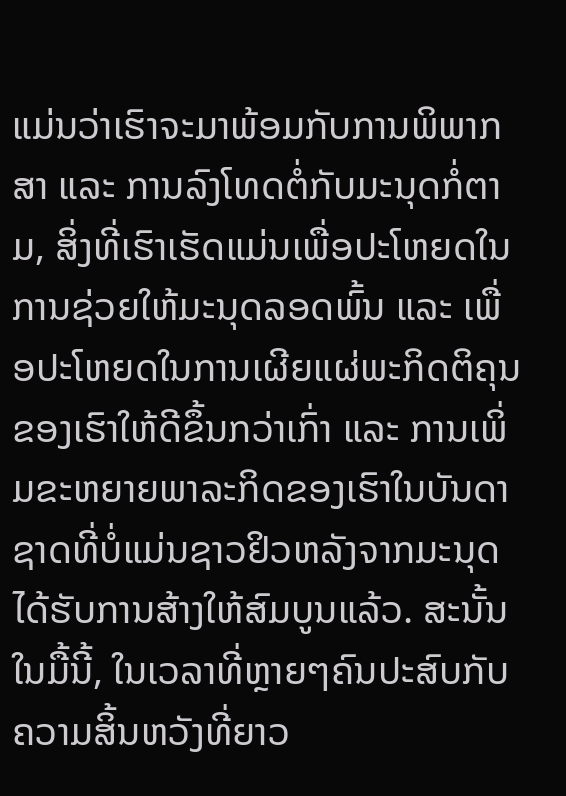ແມ່ນວ່າເຮົາຈະມາພ້ອມກັບການພິພາກສາ ແລະ ການລົງໂທດຕໍ່ກັບມະນຸດກໍ່ຕາມ, ສິ່ງທີ່ເຮົາເຮັດແມ່ນເພື່ອປະໂຫຍດໃນການຊ່ວຍໃຫ້ມະນຸດລອດພົ້ນ ແລະ ເພື່ອປະໂຫຍດໃນການເຜີຍແຜ່ພະກິດຕິຄຸນຂອງເຮົາໃຫ້ດີຂຶ້ນກວ່າເກົ່າ ແລະ ການເພິ່ມຂະຫຍາຍພາລະກິດຂອງເຮົາໃນບັນດາຊາດທີ່ບໍ່ແມ່ນຊາວຢິວຫລັງຈາກມະນຸດໄດ້ຮັບການສ້າງໃຫ້ສົມບູນແລ້ວ. ສະນັ້ນໃນມື້ນີ້, ໃນເວລາທີ່ຫຼາຍໆຄົນປະສົບກັບຄວາມສິ້ນຫວັງທີ່ຍາວ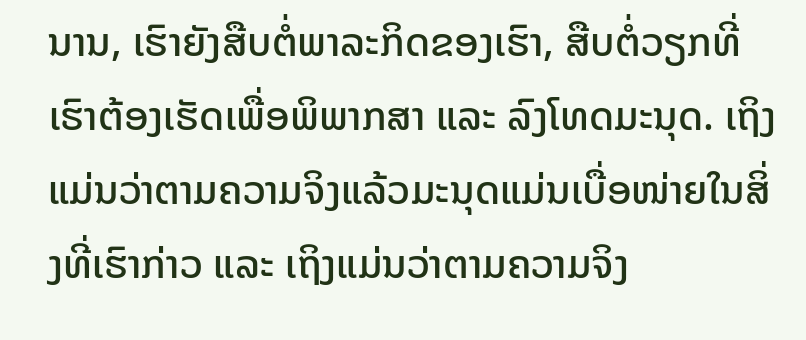ນານ, ເຮົາຍັງສືບຕໍ່ພາລະກິດຂອງເຮົາ, ສືບຕໍ່ວຽກທີ່ເຮົາຕ້ອງເຮັດເພື່ອພິພາກສາ ແລະ ລົງໂທດມະນຸດ. ເຖິງແມ່ນວ່າຕາມຄວາມຈິງແລ້ວມະນຸດແມ່ນເບື່ອໜ່າຍໃນສິ່ງທີ່ເຮົາກ່າວ ແລະ ເຖິງແມ່ນວ່າຕາມຄວາມຈິງ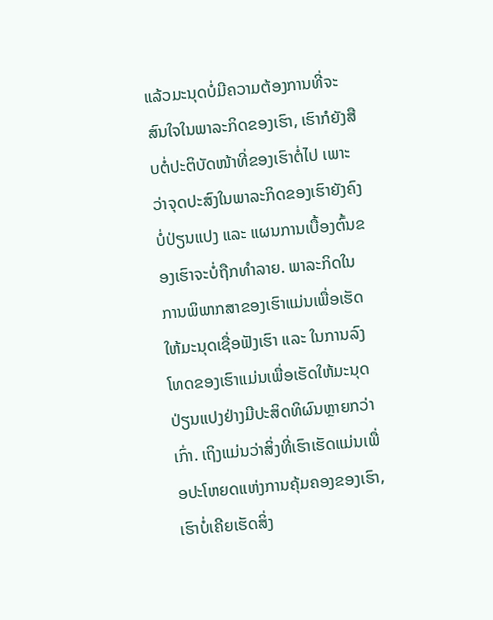ແລ້ວມະນຸດບໍ່ມີຄວາມຕ້ອງການທີ່ຈະສົນໃຈໃນພາລະກິດຂອງເຮົາ, ເຮົາກໍຍັງສືບຕໍ່ປະຕິບັດໜ້າທີ່ຂອງເຮົາຕໍ່ໄປ ເພາະວ່າຈຸດປະສົງໃນພາລະກິດຂອງເຮົາຍັງຄົງບໍ່ປ່ຽນແປງ ແລະ ແຜນການເບື້ອງຕົ້ນຂອງເຮົາຈະບໍ່ຖືກທຳລາຍ. ພາລະກິດໃນການພິພາກສາຂອງເຮົາແມ່ນເພື່ອເຮັດໃຫ້ມະນຸດເຊື່ອຟັງເຮົາ ແລະ ໃນການລົງໂທດຂອງເຮົາແມ່ນເພື່ອເຮັດໃຫ້ມະນຸດປ່ຽນແປງຢ່າງມີປະສິດທິຜົນຫຼາຍກວ່າເກົ່າ. ເຖິງແມ່ນວ່າສິ່ງທີ່ເຮົາເຮັດແມ່ນເພື່ອປະໂຫຍດແຫ່ງການຄຸ້ມຄອງຂອງເຮົາ, ເຮົາບໍ່ເຄີຍເຮັດສິ່ງ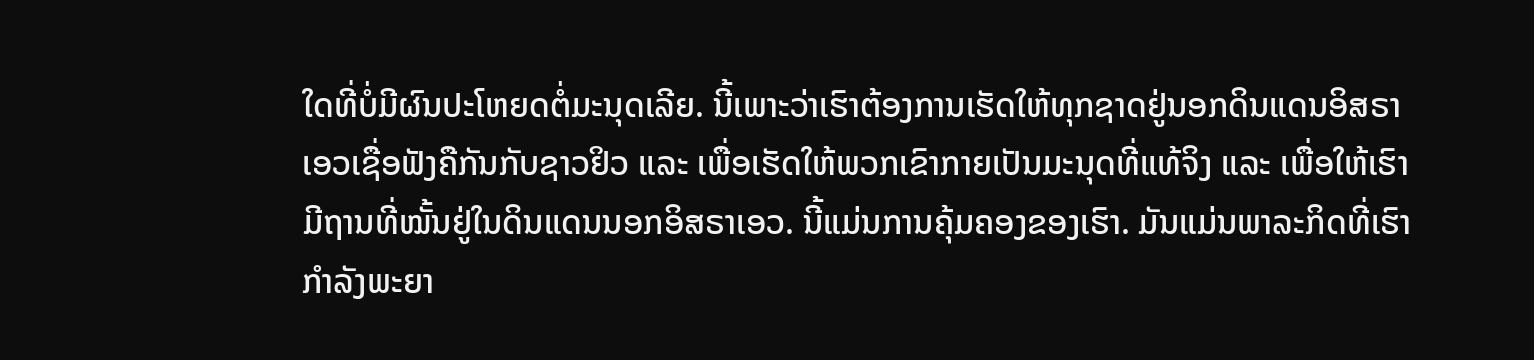ໃດທີ່ບໍ່ມີຜົນປະໂຫຍດຕໍ່ມະນຸດເລີຍ. ນີ້ເພາະວ່າເຮົາຕ້ອງການເຮັດໃຫ້ທຸກຊາດຢູ່ນອກດິນແດນອິສຣາເອວເຊື່ອຟັງຄືກັນກັບຊາວຢິວ ແລະ ເພື່ອເຮັດໃຫ້ພວກເຂົາກາຍເປັນມະນຸດທີ່ແທ້ຈິງ ແລະ ເພື່ອໃຫ້ເຮົາມີຖານທີ່ໝັ້ນຢູ່ໃນດິນແດນນອກອິສຣາເອວ. ນີ້ແມ່ນການຄຸ້ມຄອງຂອງເຮົາ. ມັນແມ່ນພາລະກິດທີ່ເຮົາກຳລັງພະຍາ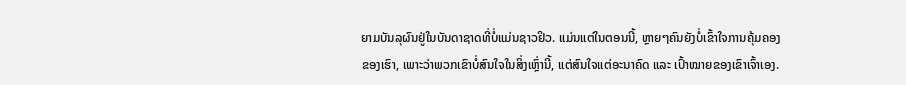ຍາມບັນລຸຜົນຢູ່ໃນບັນດາຊາດທີ່ບໍ່ແມ່ນຊາວຢິວ. ແມ່ນແຕ່ໃນຕອນນີ້, ຫຼາຍໆຄົນຍັງບໍ່ເຂົ້າໃຈການຄຸ້ມຄອງຂອງເຮົາ, ເພາະວ່າພວກເຂົາບໍ່ສົນໃຈໃນສິ່ງເຫຼົ່ານີ້, ແຕ່ສົນໃຈແຕ່ອະນາຄົດ ແລະ ເປົ້າໝາຍຂອງເຂົາເຈົ້າເອງ.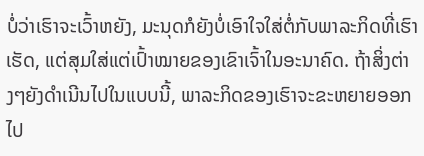ບໍ່ວ່າເຮົາຈະເວົ້າຫຍັງ, ມະນຸດກໍຍັງບໍ່ເອົາໃຈໃສ່ຕໍ່ກັບພາລະກິດທີ່ເຮົາເຮັດ, ແຕ່ສຸມໃສ່ແຕ່ເປົ້າໝາຍຂອງເຂົາເຈົ້າໃນອະນາຄົດ. ຖ້າສິ່ງຕ່າງໆຍັງດຳເນີນໄປໃນແບບນີ້, ພາລະກິດຂອງເຮົາຈະຂະຫຍາຍອອກໄປ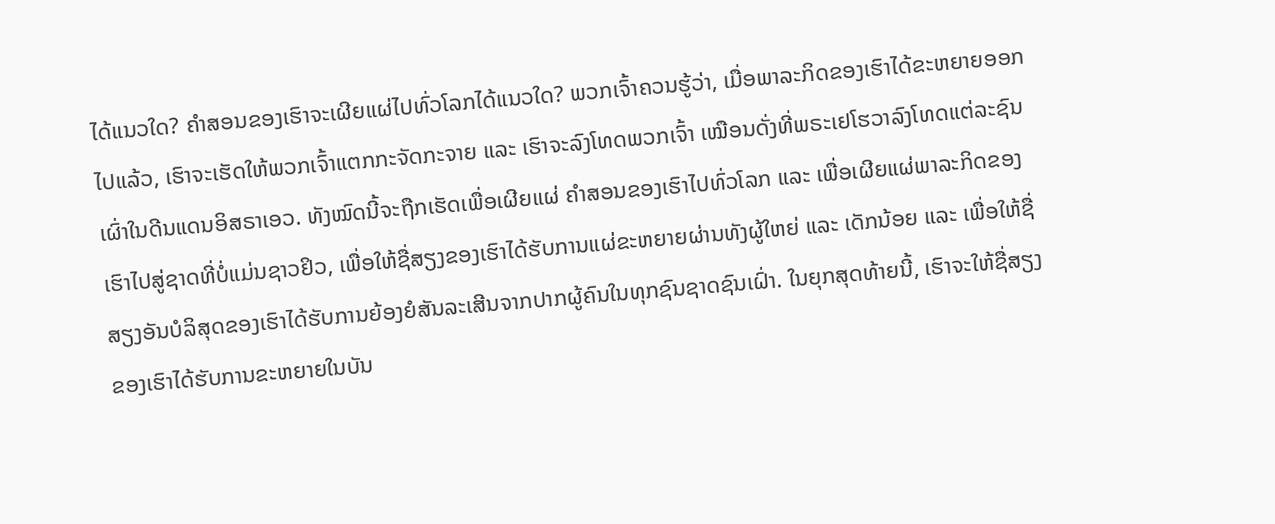ໄດ້ແນວໃດ? ຄຳສອນຂອງເຮົາຈະເຜີຍແຜ່ໄປທົ່ວໂລກໄດ້ແນວໃດ? ພວກເຈົ້າຄວນຮູ້ວ່າ, ເມື່ອພາລະກິດຂອງເຮົາໄດ້ຂະຫຍາຍອອກໄປແລ້ວ, ເຮົາຈະເຮັດໃຫ້ພວກເຈົ້າແຕກກະຈັດກະຈາຍ ແລະ ເຮົາຈະລົງໂທດພວກເຈົ້າ ເໝືອນດັ່ງທີ່ພຣະເຢໂຮວາລົງໂທດແຕ່ລະຊົນເຜົ່າໃນດີນແດນອິສຣາເອວ. ທັງໝົດນີ້ຈະຖືກເຮັດເພື່ອເຜີຍແຜ່ ຄຳສອນຂອງເຮົາໄປທົ່ວໂລກ ແລະ ເພື່ອເຜີຍແຜ່ພາລະກິດຂອງເຮົາໄປສູ່ຊາດທີ່ບໍ່ແມ່ນຊາວຢິວ, ເພື່ອໃຫ້ຊື່ສຽງຂອງເຮົາໄດ້ຮັບການແຜ່ຂະຫຍາຍຜ່ານທັງຜູ້ໃຫຍ່ ແລະ ເດັກນ້ອຍ ແລະ ເພື່ອໃຫ້ຊື່ສຽງອັນບໍລິສຸດຂອງເຮົາໄດ້ຮັບການຍ້ອງຍໍສັນລະເສີນຈາກປາກຜູ້ຄົນໃນທຸກຊົນຊາດຊົນເຝົ່າ. ໃນຍຸກສຸດທ້າຍນີ້, ເຮົາຈະໃຫ້ຊື່ສຽງຂອງເຮົາໄດ້ຮັບການຂະຫຍາຍໃນບັນ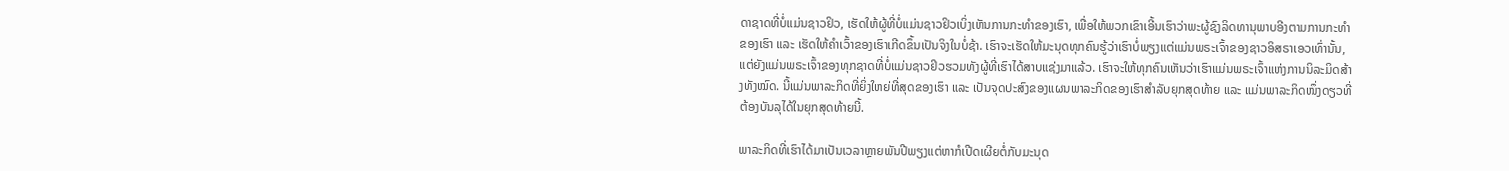ດາຊາດທີ່ບໍ່ແມ່ນຊາວຢິວ, ເຮັດໃຫ້ຜູ້ທີ່ບໍ່ແມ່ນຊາວຢິວເບິ່ງເຫັນການກະທຳຂອງເຮົາ, ເພື່ອໃຫ້ພວກເຂົາເອີ້ນເຮົາວ່າພະຜູ້ຊົງລິດທານຸພາບອີງຕາມການກະທຳຂອງເຮົາ ແລະ ເຮັດໃຫ້ຄຳເວົ້າຂອງເຮົາເກີດຂຶ້ນເປັນຈິງໃນບໍ່ຊ້າ. ເຮົາຈະເຮັດໃຫ້ມະນຸດທຸກຄົນຮູ້ວ່າເຮົາບໍ່ພຽງແຕ່ແມ່ນພຣະເຈົ້າຂອງຊາວອິສຣາເອວເທົ່ານັ້ນ, ແຕ່ຍັງແມ່ນພຣະເຈົ້າຂອງທຸກຊາດທີ່ບໍ່ແມ່ນຊາວຢິວຮວມທັງຜູ້ທີ່ເຮົາໄດ້ສາບແຊ່ງມາແລ້ວ. ເຮົາຈະໃຫ້ທຸກຄົນເຫັນວ່າເຮົາແມ່ນພຣະເຈົ້າແຫ່ງການນິລະມິດສ້າງທັງໝົດ. ນີ້ແມ່ນພາລະກິດທີ່ຍິ່ງໃຫຍ່ທີ່ສຸດຂອງເຮົາ ແລະ ເປັນຈຸດປະສົງຂອງແຜນພາລະກິດຂອງເຮົາສຳລັບຍຸກສຸດທ້າຍ ແລະ ແມ່ນພາລະກິດໜຶ່ງດຽວທີ່ຕ້ອງບັນລຸໄດ້ໃນຍຸກສຸດທ້າຍນີ້.

ພາລະກິດທີ່ເຮົາໄດ້ມາເປັນເວລາຫຼາຍພັນປີພຽງແຕ່ຫາກໍເປີດເຜີຍຕໍ່ກັບມະນຸດ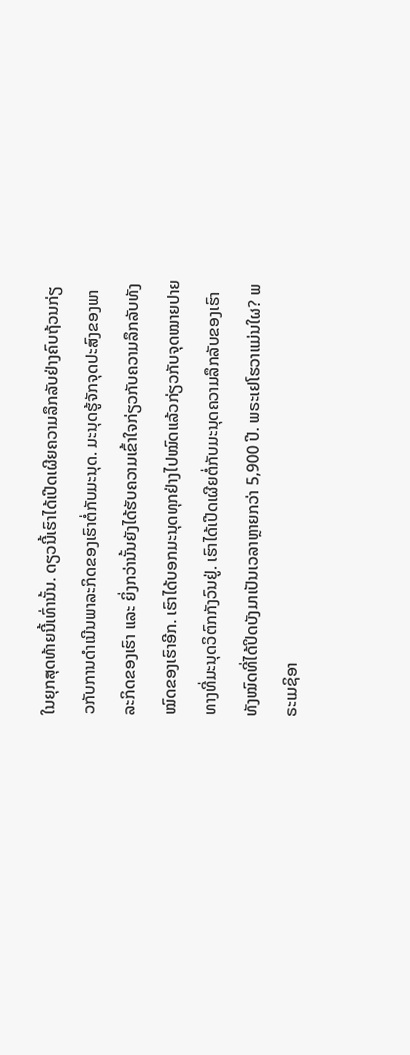ໃນຍຸກສຸດທ້າຍນີ້ເທົ່ານັ້ນ. ດຽວນີ້ເຮົາໄດ້ເປີດເຜີຍຄວາມລຶກລັບຢ່າງຄົບຖ້ວນກ່ຽວກັບການດຳເນີນພາລະກິດຂອງເຮົາຕໍ່ກັບມະນຸດ. ມະນຸດຮູ້ຈັກຈຸດປະສົງຂອງພາລະກິດຂອງເຮົາ ແລະ ຍິ່ງກວ່ານັ້ນຍັງໄດ້ຮັບຄວາມເຂົ້າໃຈກ່ຽວກັບຄວາມລຶກລັບທັງໝົດຂອງເຮົາອີກ. ເຮົາໄດ້ບອກມະນຸດທຸກຢ່າງໄປໝົດແລ້ວກ່ຽວກັບຈຸດໝາຍປາຍທາງທີ່ມະນຸດວິຕົກກັງວົນຢູ່. ເຮົາໄດ້ເປີດເຜີຍຕໍ່ກັບມະນຸດຄວາມລຶກລັບຂອງເຮົາທັງໝົດທີ່ໄດ້ປິດບັງມາເປັນເວລາຫຼາຍກວ່າ 5,900 ປີ. ພຣະເຢໂຮວາແມ່ນໃຜ? ພຣະເມຊິອາ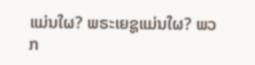ແມ່ນໃຜ? ພຣະເຍຊູແມ່ນໃຜ? ພວກ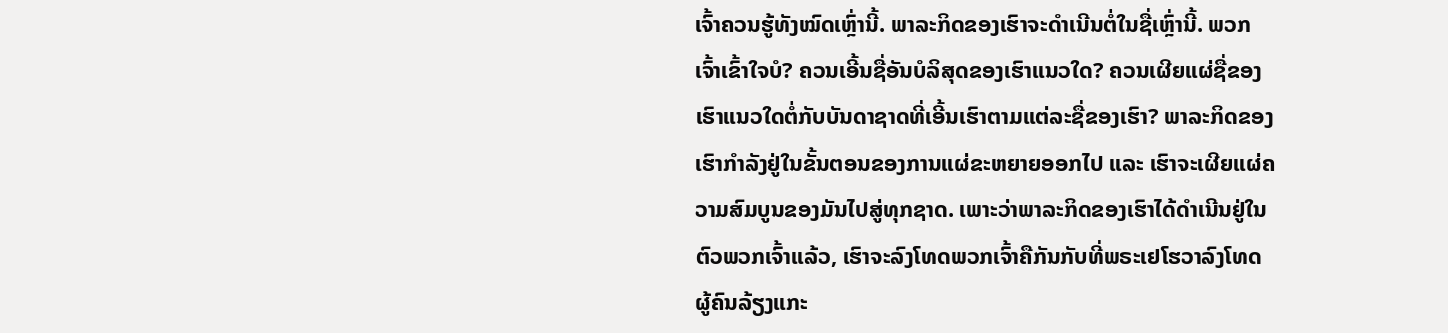ເຈົ້າຄວນຮູ້ທັງໝົດເຫຼົ່ານີ້. ພາລະກິດຂອງເຮົາຈະດຳເນີນຕໍ່ໃນຊື່ເຫຼົ່ານີ້. ພວກເຈົ້າເຂົ້າໃຈບໍ? ຄວນເອີ້ນຊື່ອັນບໍລິສຸດຂອງເຮົາແນວໃດ? ຄວນເຜີຍແຜ່ຊື່ຂອງເຮົາແນວໃດຕໍ່ກັບບັນດາຊາດທີ່ເອີ້ນເຮົາຕາມແຕ່ລະຊື່ຂອງເຮົາ? ພາລະກິດຂອງເຮົາກຳລັງຢູ່ໃນຂັ້ນຕອນຂອງການແຜ່ຂະຫຍາຍອອກໄປ ແລະ ເຮົາຈະເຜີຍແຜ່ຄວາມສົມບູນຂອງມັນໄປສູ່ທຸກຊາດ. ເພາະວ່າພາລະກິດຂອງເຮົາໄດ້ດຳເນີນຢູ່ໃນຕົວພວກເຈົ້າແລ້ວ, ເຮົາຈະລົງໂທດພວກເຈົ້າຄືກັນກັບທີ່ພຣະເຢໂຮວາລົງໂທດຜູ້ຄົນລ້ຽງແກະ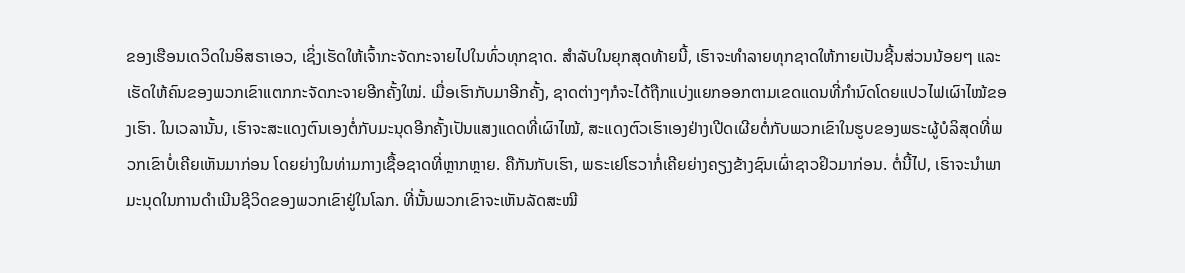ຂອງເຮືອນເດວິດໃນອິສຣາເອວ, ເຊິ່ງເຮັດໃຫ້ເຈົ້າກະຈັດກະຈາຍໄປໃນທົ່ວທຸກຊາດ. ສຳລັບໃນຍຸກສຸດທ້າຍນີ້, ເຮົາຈະທໍາລາຍທຸກຊາດໃຫ້ກາຍເປັນຊີ້ນສ່ວນນ້ອຍໆ ແລະ ເຮັດໃຫ້ຄົນຂອງພວກເຂົາແຕກກະຈັດກະຈາຍອີກຄັ້ງໃໝ່. ເມື່ອເຮົາກັບມາອີກຄັ້ງ, ຊາດຕ່າງໆກໍຈະໄດ້ຖືກແບ່ງແຍກອອກຕາມເຂດແດນທີ່ກຳນົດໂດຍແປວໄຟເຜົາໄໝ້ຂອງເຮົາ. ໃນເວລານັ້ນ, ເຮົາຈະສະແດງຕົນເອງຕໍ່ກັບມະນຸດອີກຄັ້ງເປັນແສງແດດທີ່ເຜົາໄໝ້, ສະແດງຕົວເຮົາເອງຢ່າງເປີດເຜີຍຕໍ່ກັບພວກເຂົາໃນຮູບຂອງພຣະຜູ້ບໍລິສຸດທີ່ພວກເຂົາບໍ່ເຄີຍເຫັນມາກ່ອນ ໂດຍຍ່າງໃນທ່າມກາງເຊື້ອຊາດທີ່ຫຼາກຫຼາຍ. ຄືກັນກັບເຮົາ, ພຣະເຢໂຮວາກໍ່ເຄີຍຍ່າງຄຽງຂ້າງຊົນເຜົ່າຊາວຢິວມາກ່ອນ. ຕໍ່ນີ້ໄປ, ເຮົາຈະນຳພາມະນຸດໃນການດຳເນີນຊີວິດຂອງພວກເຂົາຢູ່ໃນໂລກ. ທີ່ນັ້ນພວກເຂົາຈະເຫັນລັດສະໝີ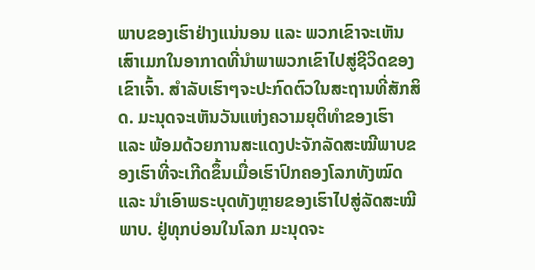ພາບຂອງເຮົາຢ່າງແນ່ນອນ ແລະ ພວກເຂົາຈະເຫັນເສົາເມກໃນອາກາດທີ່ນຳພາພວກເຂົາໄປສູ່ຊີວິດຂອງເຂົາເຈົ້າ. ສໍາລັບເຮົາໆຈະປະກົດຕົວໃນສະຖານທີ່ສັກສິດ. ມະນຸດຈະເຫັນວັນແຫ່ງຄວາມຍຸຕິທຳຂອງເຮົາ ແລະ ພ້ອມດ້ວຍການສະແດງປະຈັກລັດສະໝີພາບຂອງເຮົາທີ່ຈະເກີດຂຶ້ນເມື່ອເຮົາປົກຄອງໂລກທັງໝົດ ແລະ ນຳເອົາພຣະບຸດທັງຫຼາຍຂອງເຮົາໄປສູ່ລັດສະໝີພາບ. ຢູ່ທຸກບ່ອນໃນໂລກ ມະນຸດຈະ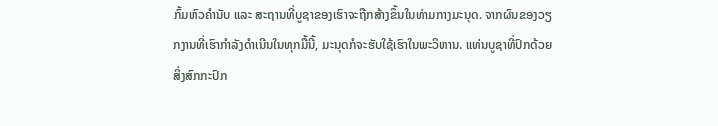ກົ້ມຫົວຄຳນັບ ແລະ ສະຖານທີ່ບູຊາຂອງເຮົາຈະຖືກສ້າງຂຶ້ນໃນທ່າມກາງມະນຸດ. ຈາກຜົນຂອງວຽກງານທີ່ເຮົາກຳລັງດຳເນີນໃນທຸກມື້ນີ້, ມະນຸດກໍຈະຮັບໃຊ້ເຮົາໃນພະວິຫານ. ແທ່ນບູຊາທີ່ປົກດ້ວຍສິ່ງສົກກະປົກ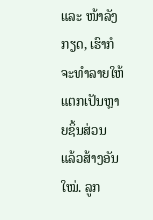ແລະ ໜ້າລັງກຽດ, ເຮົາກໍຈະທຳລາຍໃຫ້ແຕກເປັນຫຼາຍຊິ້ນສ່ວນ ແລ້ວສ້າງອັນໃໝ່. ລູກ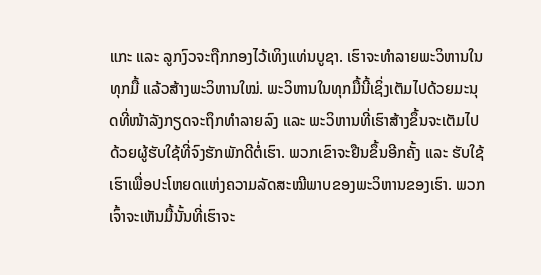ແກະ ແລະ ລູກງົວຈະຖືກກອງໄວ້ເທິງແທ່ນບູຊາ. ເຮົາຈະທຳລາຍພະວິຫານໃນທຸກມື້ ແລ້ວສ້າງພະວິຫານໃໝ່. ພະວິຫານໃນທຸກມື້ນີ້ເຊິ່ງເຕັມໄປດ້ວຍມະນຸດທີ່ໜ້າລັງກຽດຈະຖຶກທໍາລາຍລົງ ແລະ ພະວິຫານທີ່ເຮົາສ້າງຂຶ້ນຈະເຕັມໄປດ້ວຍຜູ້ຮັບໃຊ້ທີ່ຈົງຮັກພັກດີຕໍ່ເຮົາ. ພວກເຂົາຈະຢືນຂຶ້ນອີກຄັ້ງ ແລະ ຮັບໃຊ້ເຮົາເພື່ອປະໂຫຍດແຫ່ງຄວາມລັດສະໝີພາບຂອງພະວິຫານຂອງເຮົາ. ພວກເຈົ້າຈະເຫັນມື້ນັ້ນທີ່ເຮົາຈະ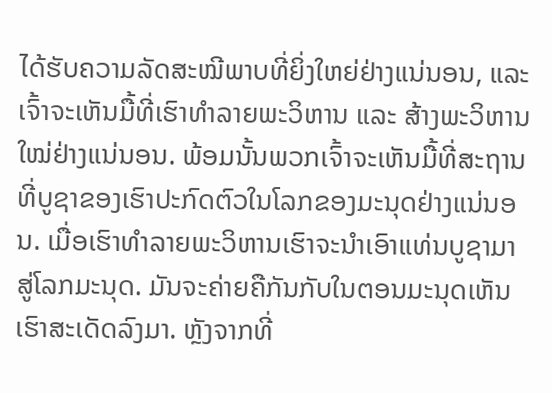ໄດ້ຮັບຄວາມລັດສະໝີພາບທີ່ຍິ່ງໃຫຍ່ຢ່າງແນ່ນອນ, ແລະ ເຈົ້າຈະເຫັນມື້ທີ່ເຮົາທຳລາຍພະວິຫານ ແລະ ສ້າງພະວິຫານໃໝ່ຢ່າງແນ່ນອນ. ພ້ອມນັ້ນພວກເຈົ້າຈະເຫັນມື້ທີ່ສະຖານທີ່ບູຊາຂອງເຮົາປະກົດຕົວໃນໂລກຂອງມະນຸດຢ່າງແນ່ນອນ. ເມື່ອເຮົາທຳລາຍພະວິຫານເຮົາຈະນຳເອົາແທ່ນບູຊາມາສູ່ໂລກມະນຸດ. ມັນຈະຄ່າຍຄືກັນກັບໃນຕອນມະນຸດເຫັນເຮົາສະເດັດລົງມາ. ຫຼັງຈາກທີ່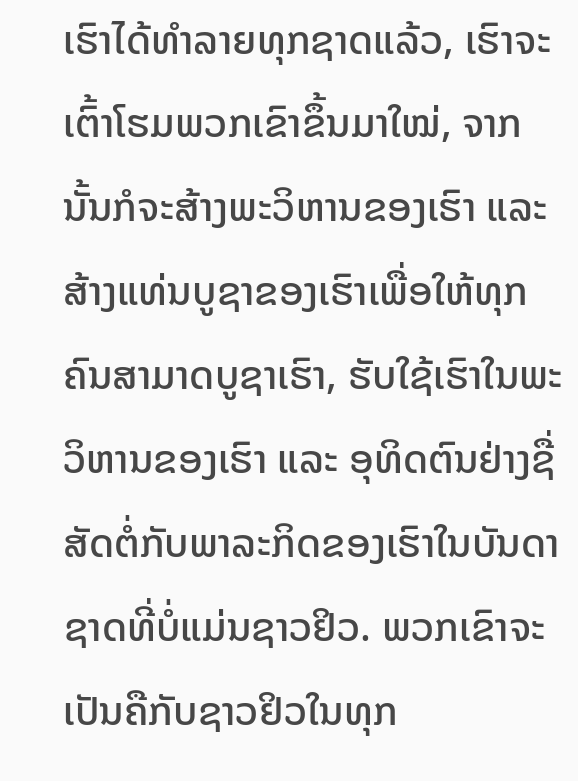ເຮົາໄດ້ທໍາລາຍທຸກຊາດແລ້ວ, ເຮົາຈະເຕົ້າໂຮມພວກເຂົາຂຶ້ນມາໃໝ່, ຈາກນັ້ນກໍຈະສ້າງພະວິຫານຂອງເຮົາ ແລະ ສ້າງແທ່ນບູຊາຂອງເຮົາເພື່ອໃຫ້ທຸກຄົນສາມາດບູຊາເຮົາ, ຮັບໃຊ້ເຮົາໃນພະວິຫານຂອງເຮົາ ແລະ ອຸທິດຕົນຢ່າງຊື່ສັດຕໍ່ກັບພາລະກິດຂອງເຮົາໃນບັນດາຊາດທີ່ບໍ່ແມ່ນຊາວຢິວ. ພວກເຂົາຈະເປັນຄືກັບຊາວຢິວໃນທຸກ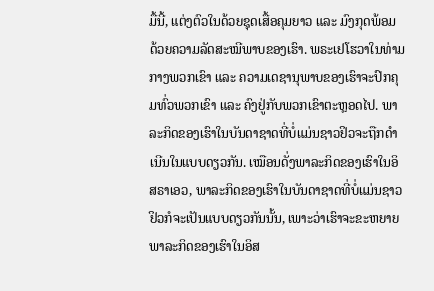ມື້ນີ້, ແຕ່ງຕົວໃນດ້ວຍຊຸດເສື້ອຄຸມຍາວ ແລະ ມົງກຸດພ້ອມ ດ້ວຍຄວາມລັດສະໝີພາບຂອງເຮົາ. ພຣະເຢໂຮວາໃນທ່າມກາງພວກເຂົາ ແລະ ຄວາມເດຊານຸພາບຂອງເຮົາຈະປົກຄຸມທົ່ວພວກເຂົາ ແລະ ຄົງຢູ່ກັບພວກເຂົາຕະຫຼອດໄປ. ພາລະກິດຂອງເຮົາໃນບັນດາຊາດທີ່ບໍ່ແມ່ນຊາວຢິວຈະຖືກດຳເນີນໃນແບບດຽວກັນ. ເໝືອນດັ່ງພາລະກິດຂອງເຮົາໃນອິສຣາເອວ, ພາລະກິດຂອງເຮົາໃນບັນດາຊາດທີ່ບໍ່ແມ່ນຊາວຢິວກໍຈະເປັນແບບດຽວກັນນັ້ນ, ເພາະວ່າເຮົາຈະຂະຫຍາຍພາລະກິດຂອງເຮົາໃນອິສ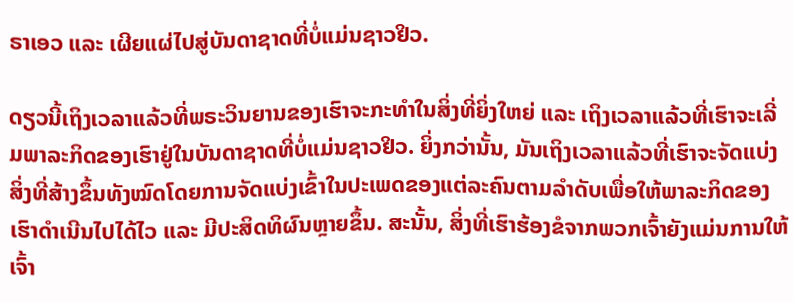ຣາເອວ ແລະ ເຜີຍແຜ່ໄປສູ່ບັນດາຊາດທີ່ບໍ່ແມ່ນຊາວຢິວ.

ດຽວນີ້ເຖິງເວລາແລ້ວທີ່ພຣະວິນຍານຂອງເຮົາຈະກະທໍາໃນສິ່ງທີ່ຍິ່ງໃຫຍ່ ແລະ ເຖິງເວລາແລ້ວທີ່ເຮົາຈະເລີ່ມພາລະກິດຂອງເຮົາຢູ່ໃນບັນດາຊາດທີ່ບໍ່ແມ່ນຊາວຢິວ. ຍິ່ງກວ່ານັ້ນ, ມັນເຖິງເວລາແລ້ວທີ່ເຮົາຈະຈັດແບ່ງສິ່ງທີ່ສ້າງຂຶ້ນທັງໝົດໂດຍການຈັດແບ່ງເຂົ້າໃນປະເພດຂອງແຕ່ລະຄົນຕາມລຳດັບເພື່ອໃຫ້ພາລະກິດຂອງເຮົາດຳເນີນໄປໄດ້ໄວ ແລະ ມີປະສິດທິຜົນຫຼາຍຂຶ້ນ. ສະນັ້ນ, ສິ່ງທີ່ເຮົາຮ້ອງຂໍຈາກພວກເຈົ້າຍັງແມ່ນການໃຫ້ເຈົ້າ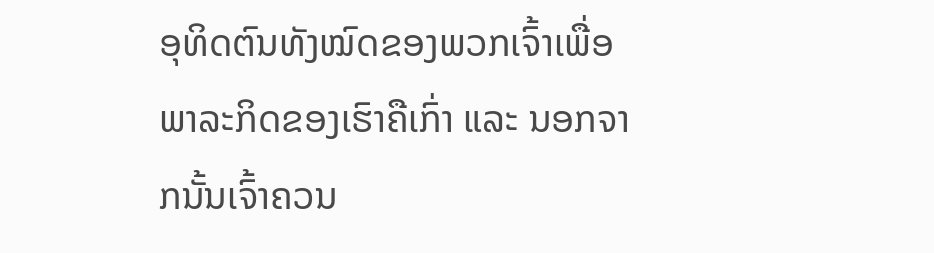ອຸທິດຕົນທັງໝົດຂອງພວກເຈົ້າເພື່ອພາລະກິດຂອງເຮົາຄືເກົ່າ ແລະ ນອກຈາກນັ້ນເຈົ້າຄວນ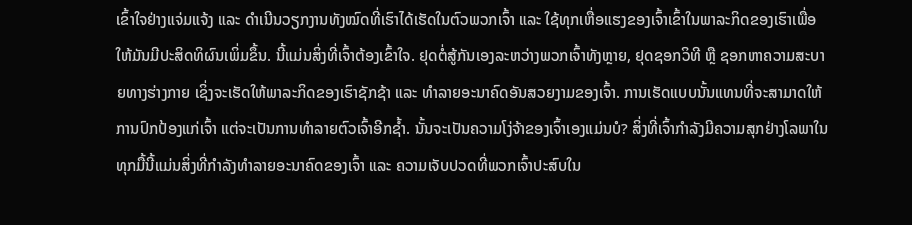ເຂົ້າໃຈຢ່າງແຈ່ມແຈ້ງ ແລະ ດຳເນີນວຽກງານທັງໝົດທີ່ເຮົາໄດ້ເຮັດໃນຕົວພວກເຈົ້າ ແລະ ໃຊ້ທຸກເຫື່ອແຮງຂອງເຈົ້າເຂົ້າໃນພາລະກິດຂອງເຮົາເພື່ອໃຫ້ມັນມີປະສິດທິຜົນເພິ່ມຂຶ້ນ. ນີ້ແມ່ນສິ່ງທີ່ເຈົ້າຕ້ອງເຂົ້າໃຈ. ຢຸດຕໍ່ສູ້ກັນເອງລະຫວ່າງພວກເຈົ້າທັງຫຼາຍ, ຢຸດຊອກວິທີ ຫຼື ຊອກຫາຄວາມສະບາຍທາງຮ່າງກາຍ ເຊິ່ງຈະເຮັດໃຫ້ພາລະກິດຂອງເຮົາຊັກຊ້າ ແລະ ທຳລາຍອະນາຄົດອັນສວຍງາມຂອງເຈົ້າ. ການເຮັດແບບນັ້ນແທນທີ່ຈະສາມາດໃຫ້ການປົກປ້ອງແກ່ເຈົ້າ ແຕ່ຈະເປັນການທຳລາຍຕົວເຈົ້າອີກຊໍ້າ. ນັ້ນຈະເປັນຄວາມໂງ່ຈ້າຂອງເຈົ້າເອງແມ່ນບໍ? ສິ່ງທີ່ເຈົ້າກຳລັງມີຄວາມສຸກຢ່າງໂລພາໃນທຸກມື້ນີ້ແມ່ນສິ່ງທີ່ກຳລັງທຳລາຍອະນາຄົດຂອງເຈົ້າ ແລະ ຄວາມເຈັບປວດທີ່ພວກເຈົ້າປະສົບໃນ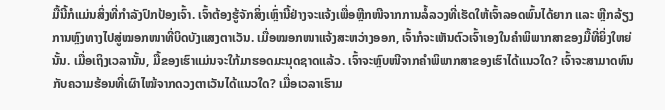ມື້ນີ້ກໍແມ່ນສິ່ງທີ່ກຳລັງປົກປ້ອງເຈົ້າ. ເຈົ້າຕ້ອງຮູ້ຈັກສິ່ງເຫຼົ່ານີ້ຢ່າງຈະແຈ້ງເພື່ອຫຼີກໜີຈາກການລໍ້ລວງທີ່ເຮັດໃຫ້ເຈົ້າລອດພົ້ນໄດ້ຍາກ ແລະ ຫຼີກລ້ຽງການຫຼົງທາງໄປສູ່ໝອກໜາທີ່ບິດບັງແສງຕາເວັນ. ເມື່ອໝອກໜາແຈ້ງສະຫວ່າງອອກ, ເຈົ້າກໍຈະເຫັນຕົວເຈົ້າເອງໃນຄຳພິພາກສາຂອງມື້ທີ່ຍິ່ງໃຫຍ່ນັ້ນ. ເມື່ອເຖິງເວລານັ້ນ, ມື້ຂອງເຮົາແມ່ນຈະໃກ້ມາຮອດມະນຸດຊາດແລ້ວ. ເຈົ້າຈະຫຼົບໜີຈາກຄຳພິພາກສາຂອງເຮົາໄດ້ແນວໃດ? ເຈົ້າຈະສາມາດທົນກັບຄວາມຮ້ອນທີ່ເຜົາໄໝ້ຈາກດວງຕາເວັນໄດ້ແນວໃດ? ເມື່ອເວລາເຮົາມ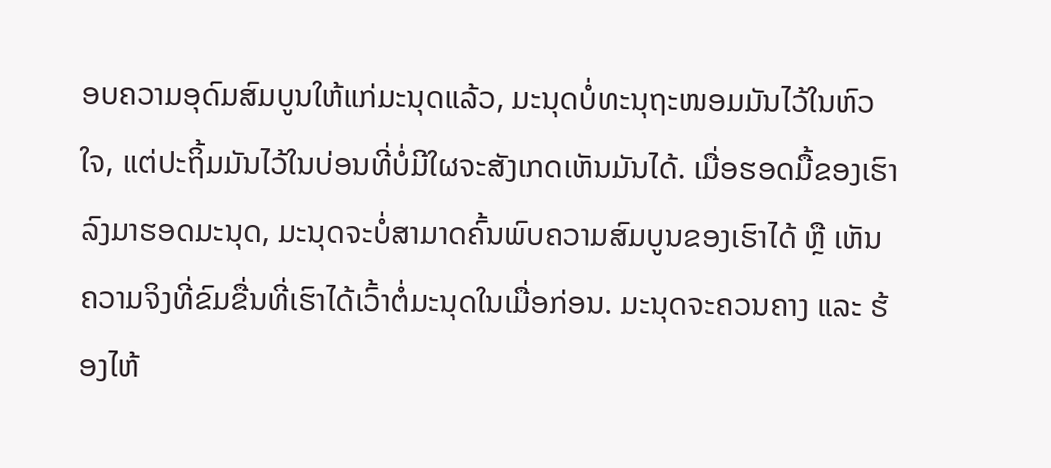ອບຄວາມອຸດົມສົມບູນໃຫ້ແກ່ມະນຸດແລ້ວ, ມະນຸດບໍ່ທະນຸຖະໜອມມັນໄວ້ໃນຫົວໃຈ, ແຕ່ປະຖິ້ມມັນໄວ້ໃນບ່ອນທີ່ບໍ່ມີໃຜຈະສັງເກດເຫັນມັນໄດ້. ເມື່ອຮອດມື້ຂອງເຮົາລົງມາຮອດມະນຸດ, ມະນຸດຈະບໍ່ສາມາດຄົ້ນພົບຄວາມສົມບູນຂອງເຮົາໄດ້ ຫຼື ເຫັນຄວາມຈິງທີ່ຂົມຂື່ນທີ່ເຮົາໄດ້ເວົ້າຕໍ່ມະນຸດໃນເມື່ອກ່ອນ. ມະນຸດຈະຄວນຄາງ ແລະ ຮ້ອງໄຫ້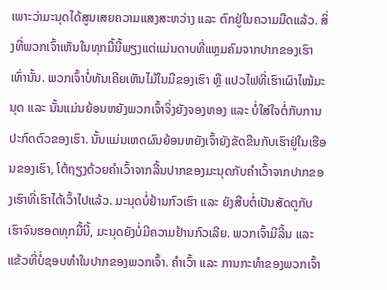ເພາະວ່າມະນຸດໄດ້ສູນເສຍຄວາມແສງສະຫວ່າງ ແລະ ຕົກຢູ່ໃນຄວາມມືດແລ້ວ. ສິ່ງທີ່ພວກເຈົ້າເຫັນໃນທຸກມື້ນີ້ພຽງແຕ່ແມ່ນດາບທີ່ແຫຼມຄົມຈາກປາກຂອງເຮົາເທົ່ານັ້ນ. ພວກເຈົ້າບໍ່ທັນເຄີຍເຫັນໄມ້ໃນມືຂອງເຮົາ ຫຼື ແປວໄຟທີ່ເຮົາເຜົາໄໝ້ມະນຸດ ແລະ ນັ້ນແມ່ນຍ້ອນຫຍັງພວກເຈົ້າຈິ່ງຍັງຈອງຫອງ ແລະ ບໍ່ໃສ່ໃຈຕໍ່ກັບການປະກົດຕົວຂອງເຮົາ. ນັ້ນແມ່ນເຫດຜົນຍ້ອນຫຍັງເຈົ້າຍັງຂັດຂືນກັບເຮົາຢູ່ໃນເຮືອນຂອງເຮົາ, ໂຕ້ຖຽງດ້ວຍຄໍາເວົ້າຈາກລີ້ນປາກຂອງມະນຸດກັບຄໍາເວົ້າຈາກປາກຂອງເຮົາທີ່ເຮົາໄດ້ເວົ້າໄປແລ້ວ. ມະນຸດບໍ່ຢ້ານກົວເຮົາ ແລະ ຍັງສືບຕໍ່ເປັນສັດຕູກັບເຮົາຈົນຮອດທຸກມື້ນີ້, ມະນຸດຍັງບໍ່ມີຄວາມຢ້ານກົວເລີຍ. ພວກເຈົ້າມີລີ້ນ ແລະ ແຂ້ວທີ່ບໍ່ຊອບທໍາໃນປາກຂອງພວກເຈົ້າ. ຄຳເວົ້າ ແລະ ການກະທຳຂອງພວກເຈົ້າ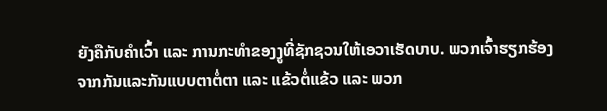ຍັງຄືກັບຄຳເວົ້າ ແລະ ການກະທຳຂອງງູທີ່ຊັກຊວນໃຫ້ເອວາເຮັດບາບ. ພວກເຈົ້າຮຽກຮ້ອງຈາກກັນແລະກັນແບບຕາຕໍ່ຕາ ແລະ ແຂ້ວຕໍ່ແຂ້ວ ແລະ ພວກ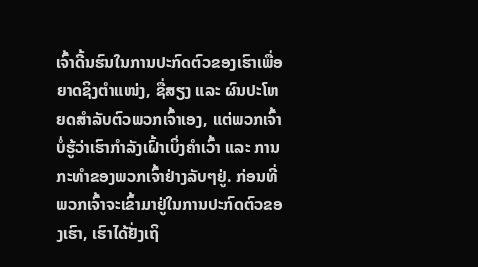ເຈົ້າດີ້ນຮົນໃນການປະກົດຕົວຂອງເຮົາເພື່ອຍາດຊິງຕຳແໜ່ງ, ຊື່ສຽງ ແລະ ຜົນປະໂຫຍດສຳລັບຕົວພວກເຈົ້າເອງ, ແຕ່ພວກເຈົ້າບໍ່ຮູ້ວ່າເຮົາກຳລັງເຝົ້າເບິ່ງຄຳເວົ້າ ແລະ ການກະທຳຂອງພວກເຈົ້າຢ່າງລັບໆຢູ່. ກ່ອນທີ່ພວກເຈົ້າຈະເຂົ້າມາຢູ່ໃນການປະກົດຕົວຂອງເຮົາ, ເຮົາໄດ້ຢັ່ງເຖິ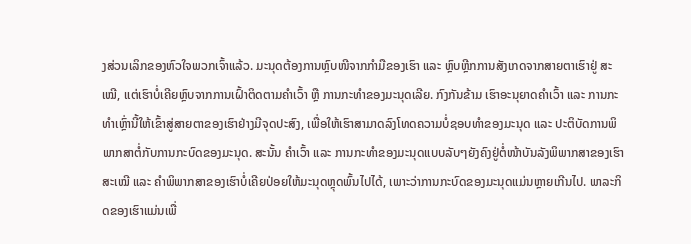ງສ່ວນເລິກຂອງຫົວໃຈພວກເຈົ້າແລ້ວ. ມະນຸດຕ້ອງການຫຼົບໜີຈາກກຳມືຂອງເຮົາ ແລະ ຫຼົບຫຼີກການສັງເກດຈາກສາຍຕາເຮົາຢູ່ ສະເໝີ, ແຕ່ເຮົາບໍ່ເຄີຍຫຼົບຈາກການເຝົ້າຕິດຕາມຄຳເວົ້າ ຫຼື ການກະທຳຂອງມະນຸດເລີຍ. ກົງກັນຂ້າມ ເຮົາອະນຸຍາດຄຳເວົ້າ ແລະ ການກະທຳເຫຼົ່ານີ້ໃຫ້ເຂົ້າສູ່ສາຍຕາຂອງເຮົາຢ່າງມີຈຸດປະສົງ, ເພື່ອໃຫ້ເຮົາສາມາດລົງໂທດຄວາມບໍ່ຊອບທໍາຂອງມະນຸດ ແລະ ປະຕິບັດການພິພາກສາຕໍ່ກັບການກະບົດຂອງມະນຸດ. ສະນັ້ນ ຄຳເວົ້າ ແລະ ການກະທຳຂອງມະນຸດແບບລັບໆຍັງຄົງຢູ່ຕໍ່ໜ້າບັນລັງພິພາກສາຂອງເຮົາສະເໝີ ແລະ ຄຳພິພາກສາຂອງເຮົາບໍ່ເຄີຍປ່ອຍໃຫ້ມະນຸດຫຼຸດພົ້ນໄປໄດ້, ເພາະວ່າການກະບົດຂອງມະນຸດແມ່ນຫຼາຍເກີນໄປ. ພາລະກິດຂອງເຮົາແມ່ນເພື່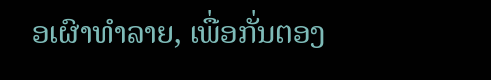ອເຜົາທຳລາຍ, ເພື່ອກັ່ນຕອງ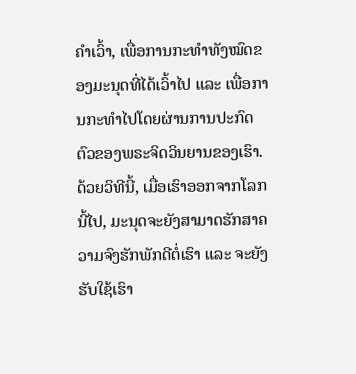ຄຳເວົ້າ, ເພື່ອການກະທຳທັງໝົດຂອງມະນຸດທີ່ໄດ້ເວົ້າໄປ ແລະ ເພື່ອການກະທຳໄປໂດຍຜ່ານການປະກົດຕົວຂອງພຣະຈິດວິນຍານຂອງເຮົາ. ດ້ວຍວິທີນີ້, ເມື່ອເຮົາອອກຈາກໂລກນີ້ໄປ, ມະນຸດຈະຍັງສາມາດຮັກສາຄວາມຈົງຮັກພັກດີຕໍ່ເຮົາ ແລະ ຈະຍັງຮັບໃຊ້ເຮົາ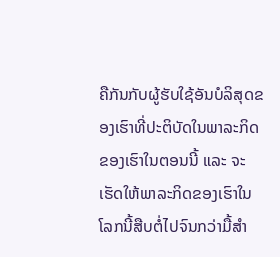ຄືກັນກັບຜູ້ຮັບໃຊ້ອັນບໍລິສຸດຂອງເຮົາທີ່ປະຕິບັດໃນພາລະກິດຂອງເຮົາໃນຕອນນີ້ ແລະ ຈະເຮັດໃຫ້ພາລະກິດຂອງເຮົາໃນໂລກນີ້ສືບຕໍ່ໄປຈົນກວ່າມື້ສຳ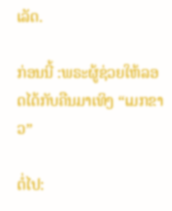ເລັດ.

ກ່ອນນີ້ :ພຣະຜູ້ຊ່ວຍໃຫ້ລອດໄດ້ກັບຄືນມາເທິງ “ເມກຂາວ”

ຕໍ່ໄປ: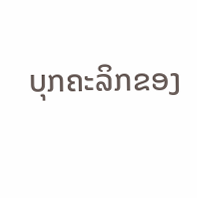ບຸກຄະລິກຂອງ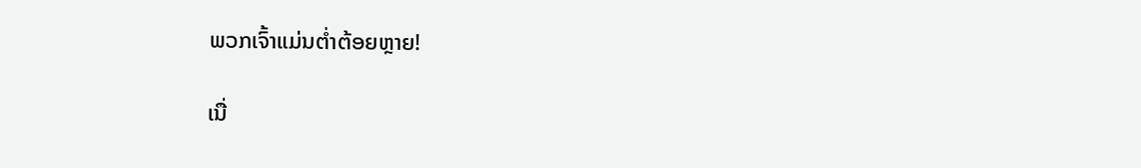ພວກເຈົ້າແມ່ນຕໍ່າຕ້ອຍຫຼາຍ!

ເນື່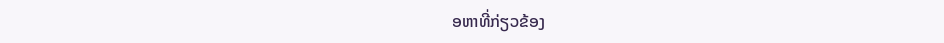ອຫາທີ່ກ່ຽວຂ້ອງ